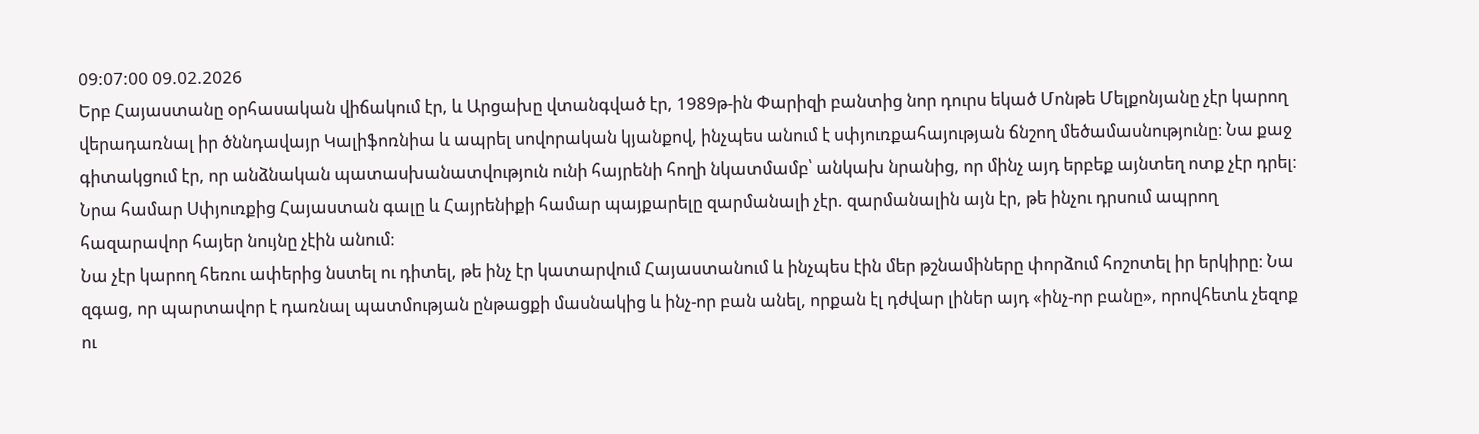09:07:00 09.02.2026
Երբ Հայաստանը օրհասական վիճակում էր, և Արցախը վտանգված էր, 1989թ-ին Փարիզի բանտից նոր դուրս եկած Մոնթե Մելքոնյանը չէր կարող վերադառնալ իր ծննդավայր Կալիֆոռնիա և ապրել սովորական կյանքով, ինչպես անում է սփյուռքահայության ճնշող մեծամասնությունը։ Նա քաջ գիտակցում էր, որ անձնական պատասխանատվություն ունի հայրենի հողի նկատմամբ՝ անկախ նրանից, որ մինչ այդ երբեք այնտեղ ոտք չէր դրել։ Նրա համար Սփյուռքից Հայաստան գալը և Հայրենիքի համար պայքարելը զարմանալի չէր. զարմանալին այն էր, թե ինչու դրսում ապրող հազարավոր հայեր նույնը չէին անում։
Նա չէր կարող հեռու ափերից նստել ու դիտել, թե ինչ էր կատարվում Հայաստանում և ինչպես էին մեր թշնամիները փորձում հոշոտել իր երկիրը։ Նա զգաց, որ պարտավոր է դառնալ պատմության ընթացքի մասնակից և ինչ-որ բան անել, որքան էլ դժվար լիներ այդ «ինչ-որ բանը», որովհետև չեզոք ու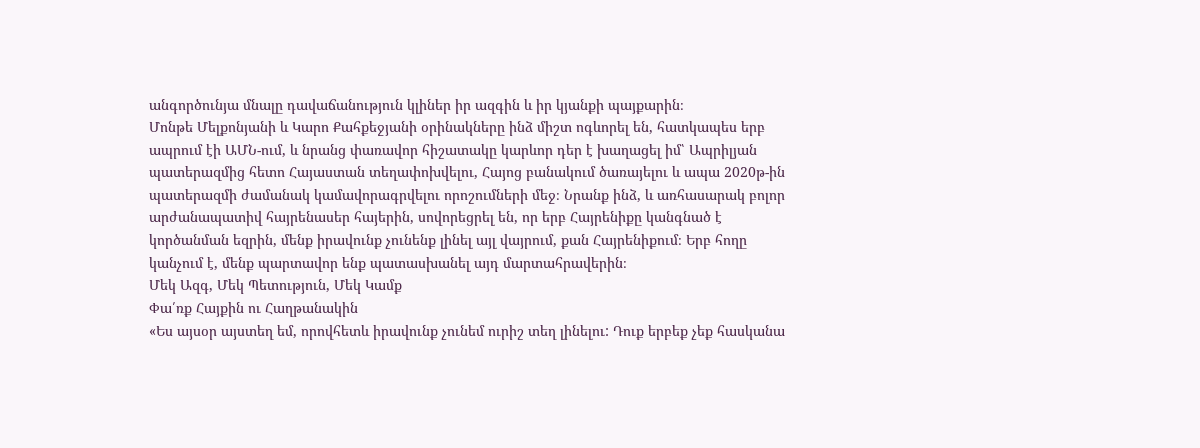անգործունյա մնալը դավաճանություն կլիներ իր ազգին և իր կյանքի պայքարին։
Մոնթե Մելքոնյանի և Կարո Քահքեջյանի օրինակները ինձ միշտ ոգևորել են, հատկապես երբ ապրում էի ԱՄՆ-ում, և նրանց փառավոր հիշատակը կարևոր դեր է խաղացել իմ՝ Ապրիլյան պատերազմից հետո Հայաստան տեղափոխվելու, Հայոց բանակում ծառայելու և ապա 2020թ-ին պատերազմի ժամանակ կամավորագրվելու որոշումների մեջ։ Նրանք ինձ, և առհասարակ բոլոր արժանապատիվ հայրենասեր հայերին, սովորեցրել են, որ երբ Հայրենիքը կանգնած է կործանման եզրին, մենք իրավունք չունենք լինել այլ վայրում, քան Հայրենիքում։ Երբ հողը կանչում է, մենք պարտավոր ենք պատասխանել այդ մարտահրավերին։
Մեկ Ազգ, Մեկ Պետություն, Մեկ Կամք
Փա՛ռք Հայքին ու Հաղթանակին
«Ես այսօր այստեղ եմ, որովհետև իրավունք չունեմ ուրիշ տեղ լինելու: Դուք երբեք չեք հասկանա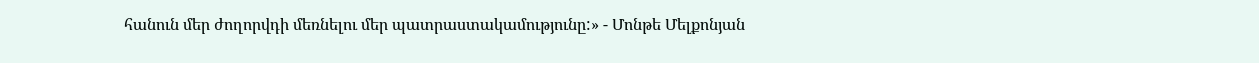հանուն մեր ժողորվդի մեռնելու մեր պատրաստակամությունը:» - Մոնթե Մելքոնյան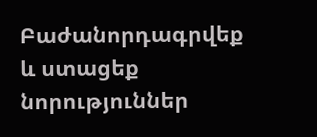Բաժանորդագրվեք և ստացեք նորություններ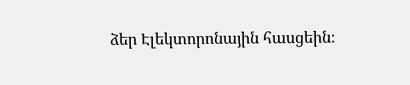ձեր Էլեկտորոնային հասցեին։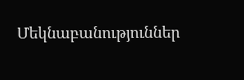Մեկնաբանություններ